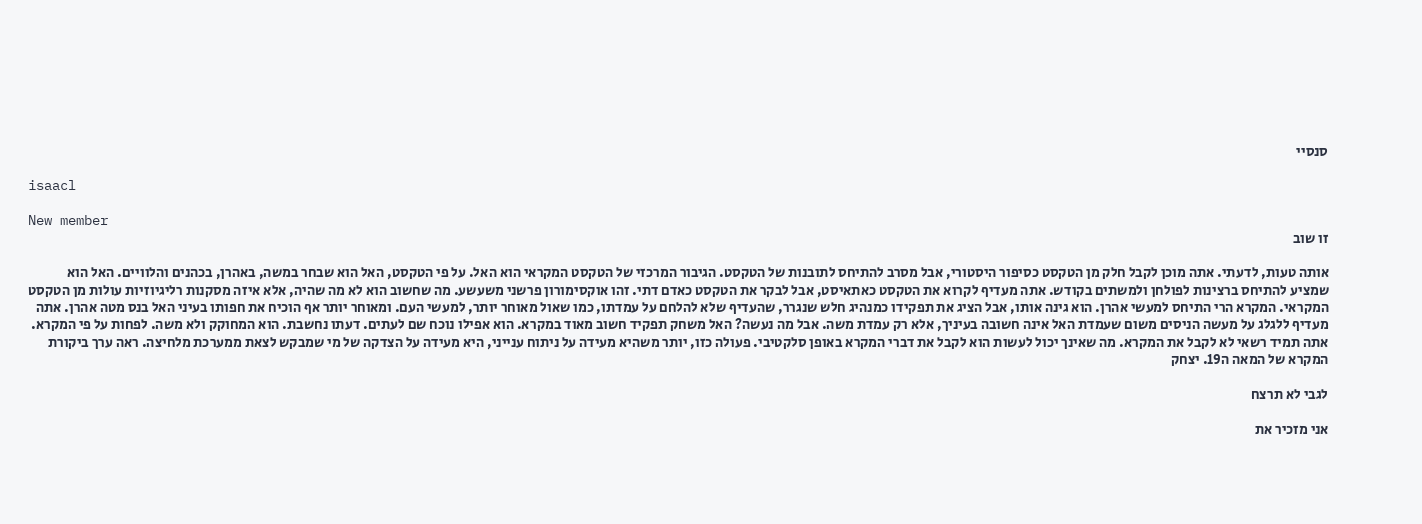סנסיי

isaacl

New member
זו שוב

אותה טעות, לדעתי. אתה מוכן לקבל חלק מן הטקסט כסיפור היסטורי, אבל מסרב להתיחס לתובנות של הטקסט. הגיבור המרכזי של הטקסט המקראי הוא האל. על פי הטקסט, האל הוא שבחר במשה, באהרן, בכהנים והלוויים. האל הוא שמציע להתיחס ברצינות לפולחן ולמשתים בקודש. אתה מעדיף לקרוא את הטקסט כאתאיסט, אבל לבקר את הטקסט כאדם דתי. זהו אוקסימורון פרשני משעשע. מה שחשוב הוא לא מה שהיה, אלא איזה מסקנות רליגיוזיות עולות מן הטקסט המקראי. המקרא הרי התיחס למעשי אהרן. הוא גינה אותו, אבל הציג את תפקידו כמנהיג חלש שנגרר, שהעדיף שלא להלחם על עמדתו, כמו שאול מאוחר יותר, למעשי העם. ומאוחר יותר אף הוכיח את חפותו בעיני האל בנס מטה אהרן. אתה מעדיף ללגלג על מעשה הניסים משום שעמדת האל אינה חשובה בעיניך, אלא רק עמדת משה. אבל מה נעשה? האל משחק תפקיד חשוב מאוד במקרא. הוא אפילו נוכח שם לעתים. דעתו נחשבת. הוא המחוקק ולא משה. לפחות על פי המקרא. אתה תמיד רשאי לא לקבל את המקרא. מה שאינך יכול לעשות הוא לקבל את דברי המקרא באופן סלקטיבי. פעולה כזו, יותר משהיא מעידה על ניתוח ענייני, היא מעידה על הצדקה של מי שמבקש לצאת ממערכת מלחיצה. ראה ערך ביקורת המקרא של המאה ה19. יצחק

לגבי לא תרצח

אני מזכיר את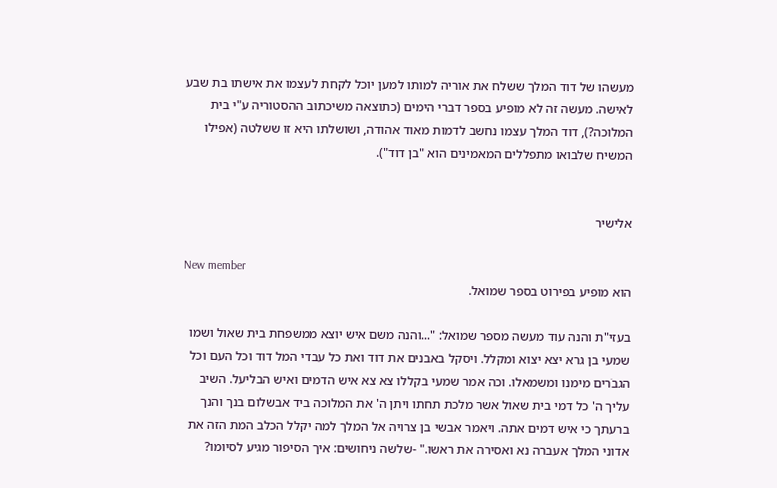מעשהו של דוד המלך ששלח את אוריה למותו למען יוכל לקחת לעצמו את אישתו בת שבע לאישה. מעשה זה לא מופיע בספר דברי הימים (כתוצאה משיכתוב ההסטוריה ע"י בית המלוכה?), דוד המלך עצמו נחשב לדמות מאוד אהודה, ושושלתו היא זו ששלטה (אפילו המשיח שלבואו מתפללים המאמינים הוא "בן דוד").


אלישיר

New member
הוא מופיע בפירוט בספר שמואל.

בעזי"ת והנה עוד מעשה מספר שמואל: "...והנה משם איש יוצא ממשפחת בית שאול ושמו שמעי בן גרא יצא יצוא ומקלל. ויסקל באבנים את דוד ואת כל עבדי המל דוד וכל העם וכל הגבׂרים מימנו ומשמאלו. וכה אמר שמעי בקללו צא צא איש הדמים ואיש הבליעל. השיב עליך ה' כל דמי בית שאול אשר מלכת תחתו ויתן ה' את המלוכה ביד אבשלום בנך והנך ברעתך כי איש דמים אתה. ויאמר אבשי בן צרויה אל המלך למה יקלל הכלב המת הזה את אדוני המלך אעברה נא ואסירה את ראשו." -שלשה ניחושים: איך הסיפור מגיע לסיומו?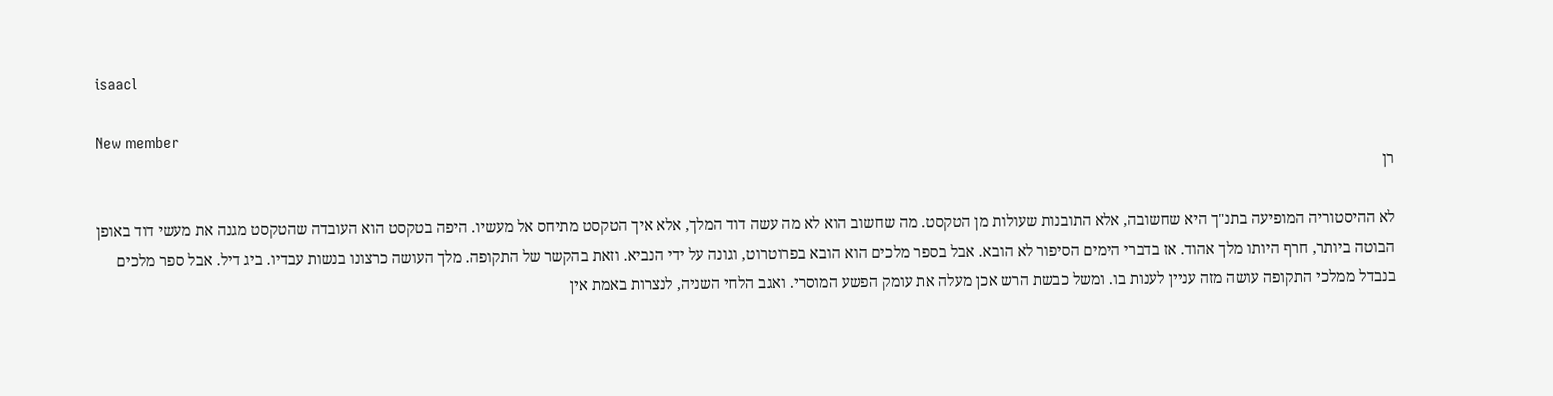isaacl

New member
רן

לא ההיסטוריה המופיעה בתנ"ך היא שחשובה, אלא התובנות שעולות מן הטקסט. מה שחשוב הוא לא מה עשה דוד המלך, אלא איך הטקסט מתיחס אל מעשיו. היפה בטקסט הוא העובדה שהטקסט מגנה את מעשי דוד באופן הבוטה ביותר, חרף היותו מלך אהוד. אז בדברי הימים הסיפור לא הובא. אבל בספר מלכים הוא הובא בפרוטרוט, וגונה על ידי הנביא. וזאת בהקשר של התקופה. מלך העושה כרצונו בנשות עבדיו. ביג דיל. אבל ספר מלכים בנבדל ממלכי התקופה עושה מזה עניין לענות בו. ומשל כבשת הרש אכן מעלה את עומק הפשע המוסרי. ואגב הלחי השניה, לנצרות באמת אין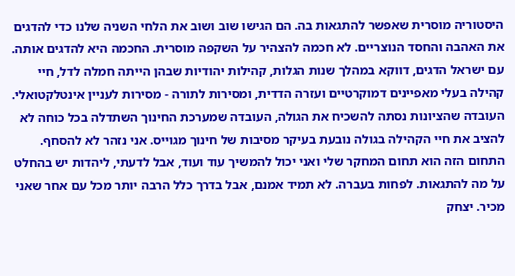היסטוריה מוסרית שאפשר להתגאות בה. הם הגישו שוב ושוב את הלחי השניה שלנו כדי להדגים את האהבה והחסד הנוצריים. לא חכמה להצהיר על השקפה מוסרית. החכמה היא להדגים אותה. עם ישראל הדגים, דווקא במהלך שנות הגלות, קהילות יהודיות שבהן הייתה חמלה לדל, חיי קהילה בעלי מאפיינים דמוקרטיים ועזרה הדדית, ומסירות לתורה - מסירות לעניין אינטלקטואלי. העובדה שהציונות נסתה להשכיח את הגולה, העובדה שמערכת החינוך השתדלה בכל כוחה לא להציב את חיי הקהילה בגולה נובעת בעיקר מסיבות של חינוך מגוייס. אני נזהר לא להסחף. התחום הזה הוא תחום המחקר שלי ואני יכול להמשיך עוד ועוד, אבל לדעתי, ליהדות יש בהחלט על מה להתגאות. לפחות בעברה. לא תמיד אמנם, אבל בדרך כלל הרבה יותר מכל עם אחר שאני מכיר. יצחק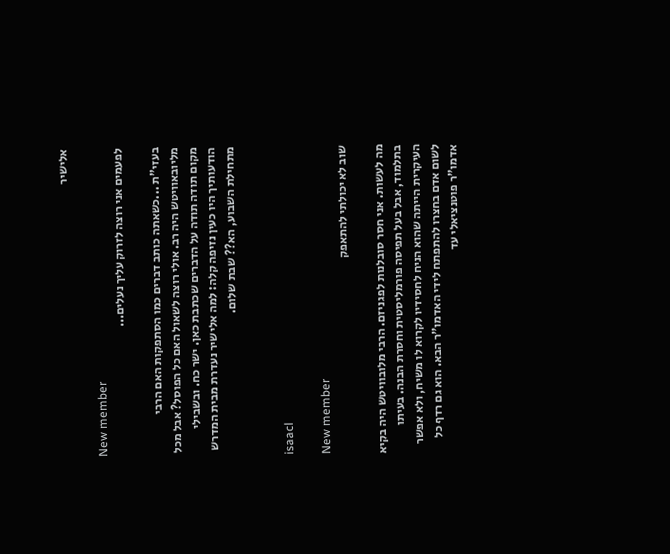אלישיר

New member
לפעמים אני רוצה לזרוק עליך נעלים...

בעזי"ת ...כשאתה כותב דברים כמו הסתפקות האם הרבי מליובאוויטש היה רב. אולי רוצה לשאול האם כל הפוסל? אבל מכל מקום תודה תודה על הדברים שכתבת כאן. ישר כח. ובשבילי הודעותיך היו כעין נזיפה קלה: למה אלישיר נעדרת מבית המדרש מתחילת השבוע, הא?? שבת שלום.


isaacl

New member
שוב לא יכולתי להתאפק

מה לעשות. אני חסר סובלנות לפגניזם. הרבי מלובוויטש היה בקיא בתלמוד, אבל בעל תפיסה פורמליסטית וחסרת הבנה. בעיתו העיקרית הייתה שהוא הניח לחסידיו לקרוא לו משיח, ולא אפשר לשום אדם בחצרו להתפתח לידי האדמו"ר הבא. הוא גם רדף כל אדמו"ר פוטנציאלי עד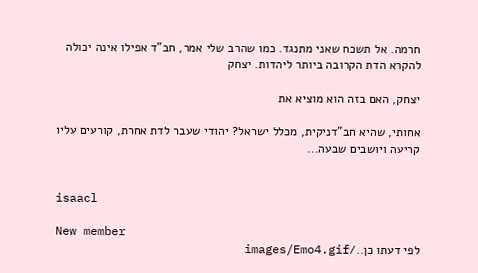חרמה. אל תשכח שאני מתנגד. כמו שהרב שלי אמר, חב"ד אפילו אינה יכולה להקרא הדת הקרובה ביותר ליהדות. יצחק

יצחק, האם בזה הוא מוציא את

אחותי, שהיא חב"דניקית, מכלל ישראל? יהודי שעבר לדת אחרת, קורעים עליו קריעה ויושבים שבעה...


isaacl

New member
לפי דעתו כן../images/Emo4.gif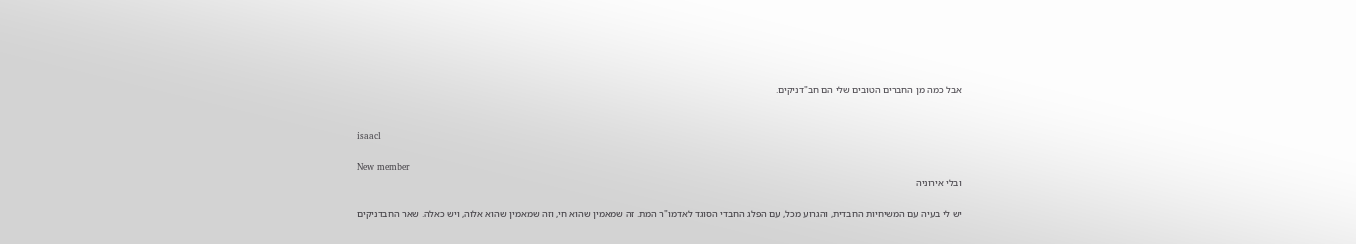אבל כמה מן החברים הטובים שלי הם חב"דניקים.


isaacl

New member
ובלי אירוניה

יש לי בעיה עם המשיחיות החבדית, והגרוע מכל, עם הפלג החבדי הסוגד לאדמו"ר המת. זה שמאמין שהוא חי, וזה שמאמין שהוא אלוה, ויש כאלה. שאר החבדניקים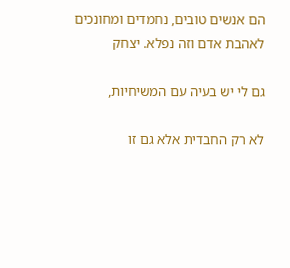הם אנשים טובים, נחמדים ומחונכים לאהבת אדם וזה נפלא. יצחק

גם לי יש בעיה עם המשיחיות,

לא רק החבדית אלא גם זו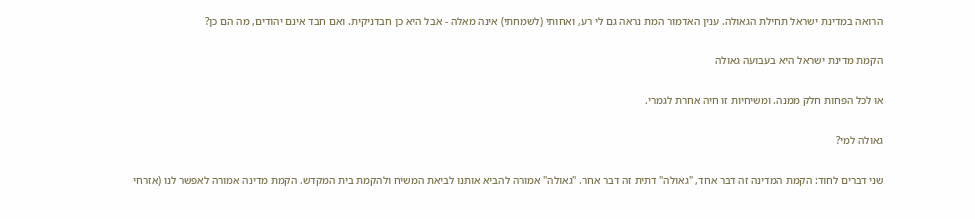הרואה במדינת ישראל תחילת הגאולה. ענין האדמור המת נראה גם לי רע, ואחותי (לשמחתי) אינה מאלה - אבל היא כן חבדניקית. ואם חבד אינם יהודים, מה הם כן?

הקמת מדינת ישראל היא בעבועה גאולה

או לכל הפחות חלק ממנה. ומשיחיות זו חיה אחרת לגמרי.

גאולה למי?

שני דברים לחוד: הקמת המדינה זה דבר אחד, "גאולה" דתית זה דבר אחר. "גאולה" אמורה להביא אותנו לביאת המשיח ולהקמת בית המקדש. הקמת מדינה אמורה לאפשר לנו (אזרחי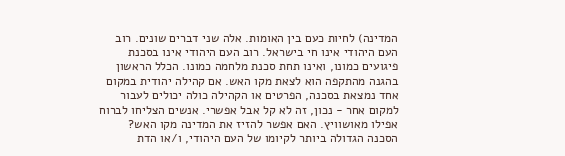המדינה) לחיות כעם בין האומות. אלה שני דברים שונים. רוב העם היהודי אינו חי בישראל. רוב העם היהודי אינו בסכנת פיגועים כמונו, ואינו תחת סכנת מלחמה כמונו. הכלל הראשון בהגנה מהתקפה הוא לצאת מקו האש. אם קהילה יהודית במקום אחד נמצאת בסכנה, הפרטים או הקהילה כולה יכולים לעבור למקום אחר - נכון, זה לא קל אבל אפשרי. אנשים הצליחו לברוח אפילו מאושוויץ. האם אפשר להזיז את המדינה מקו האש? הסכנה הגדולה ביותר לקיומו של העם היהודי, ו/או הדת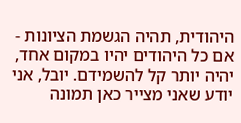היהודית, תהיה הגשמת הציונות - אם כל היהודים יהיו במקום אחד, יהיה יותר קל להשמידם. יובל, אני יודע שאני מצייר כאן תמונה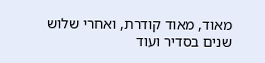מאוד, מאוד קודרת, ואחרי שלוש שנים בסדיר ועוד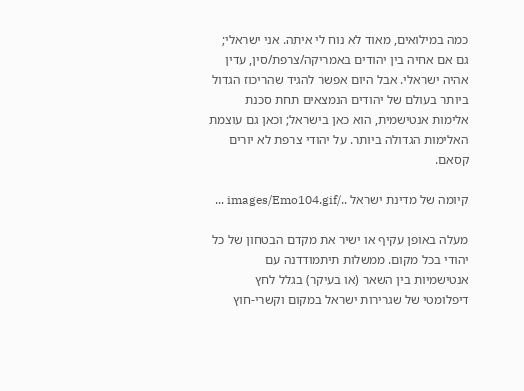כמה במילואים, מאוד לא נוח לי איתה. אני ישראלי; גם אם אחיה בין יהודים באמריקה/צרפת/סין, עדין אהיה ישראלי. אבל היום אפשר להגיד שהריכוז הגדול ביותר בעולם של יהודים הנמצאים תחת סכנת אלימות אנטישמית, הוא כאן בישראל; וכאן גם עוצמת האלימות הגדולה ביותר. על יהודי צרפת לא יורים קסאם.

קיומה של מדינת ישראל ../images/Emo104.gif ...

מעלה באופן עקיף או ישיר את מקדם הבטחון של כל יהודי בכל מקום. ממשלות תיתמודדנה עם אנטישמיות בין השאר (או בעיקר) בגלל לחץ דיפלומטי של שגרירות ישראל במקום וקשרי-חוץ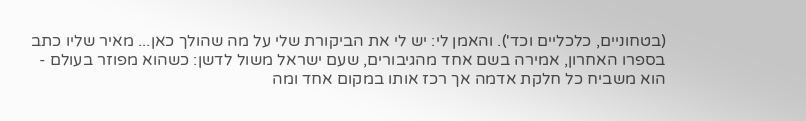(בטחוניים, כלכליים וכד'). והאמן לי: יש לי את הביקורת שלי על מה שהולך כאן... מאיר שליו כתב בספרו האחרון, אמירה בשם אחד מהגיבורים, שעם ישראל משול לדשן: כשהוא מפוזר בעולם - הוא משביח כל חלקת אדמה אך רכז אותו במקום אחד ומה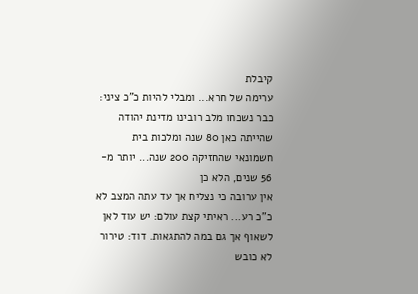קיבלת
ערימה של חרא... ומבלי להיות כ"כ ציני: כבר נשכחו מלב רובינו מדינת יהודה שהייתה כאן 80 שנה ומלכות בית חשמונאי שהחזיקה 200 שנה... יותר מ- 56 שנים, הלא כן
אין ערובה כי נצליח אך עד עתה המצב לא כ"כ רע... ראיתי קצת עולם: יש עוד לאן לשאוף אך גם במה להתגאות. דוד: טירור לא כובש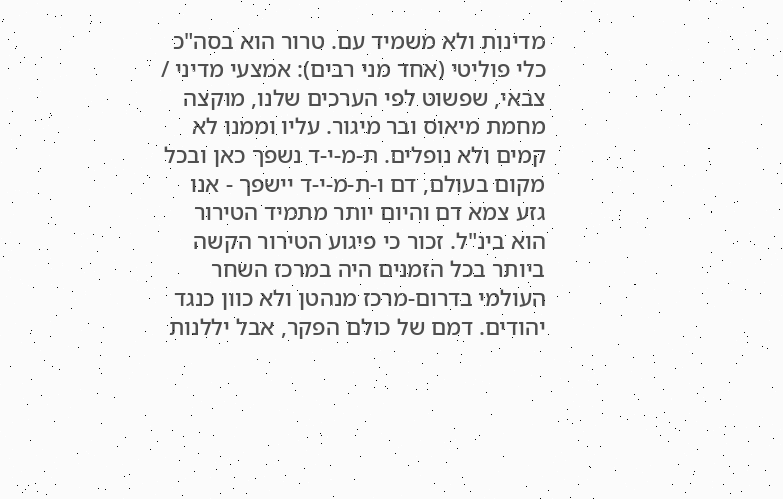מדינות ולא משמיד עם. טרור הוא בסה"כ כלי פוליטי (אחד מני רבים): אמצעי מדיני / צבאי, שפשוט לפי הערכים שלנו, מוקצה מחמת מיאוס ובר מיגור. עליו וממנו לא קמים ולא נופלים. ת-מ-י-ד נשפך כאן ובכל מקום בעולם, דם ו-ת-מ-י-ד יישפך - אנו גזע צמא דם והיום יותר מתמיד הטירור הוא בינ"ל. זכור כי פיגוע הטירור הקשה ביותר בכל הזמנים היה במרכז השחר העולמי בדרום-מרכז מנהטן ולא כוון כנגד יהודים. דמם של כולם הפקר, אבל יללנות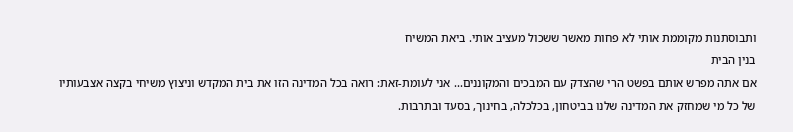ותבוסתנות מקוממת אותי לא פחות מאשר ששכול מעציב אותי. ביאת המשיח
בנין הבית
אם אתה מפרש אותם בפשט הרי שהצדק עם המבכים והמקוננים... אני לעומת-זאת: רואה בכל המדינה הזו את בית המקדש וניצוץ משיחי בקצה אצבעותיו של כל מי שמחזק את המדינה שלנו בביטחון, בכלכלה, בחינוך, בסעד ובתרבות.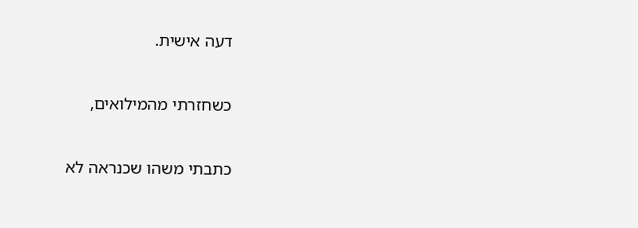דעה אישית.

כשחזרתי מהמילואים,

כתבתי משהו שכנראה לא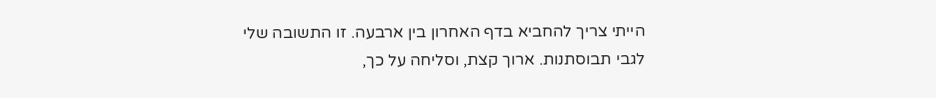הייתי צריך להחביא בדף האחרון בין ארבעה. זו התשובה שלי לגבי תבוסתנות. ארוך קצת, וסליחה על כך,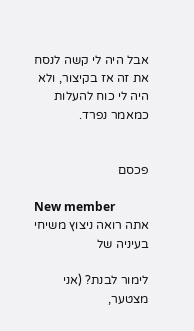אבל היה לי קשה לנסח את זה אז בקיצור, ולא היה לי כוח להעלות כמאמר נפרד.


פכסם

New member
אתה רואה ניצוץ משיחי בעיניה של

לימור לבנת? (אני מצטער,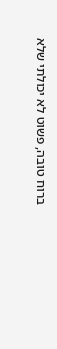ברוח טובה, פשוט לא יכולתי שלא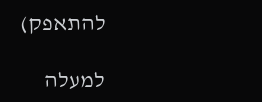להתאפק)

למעלה